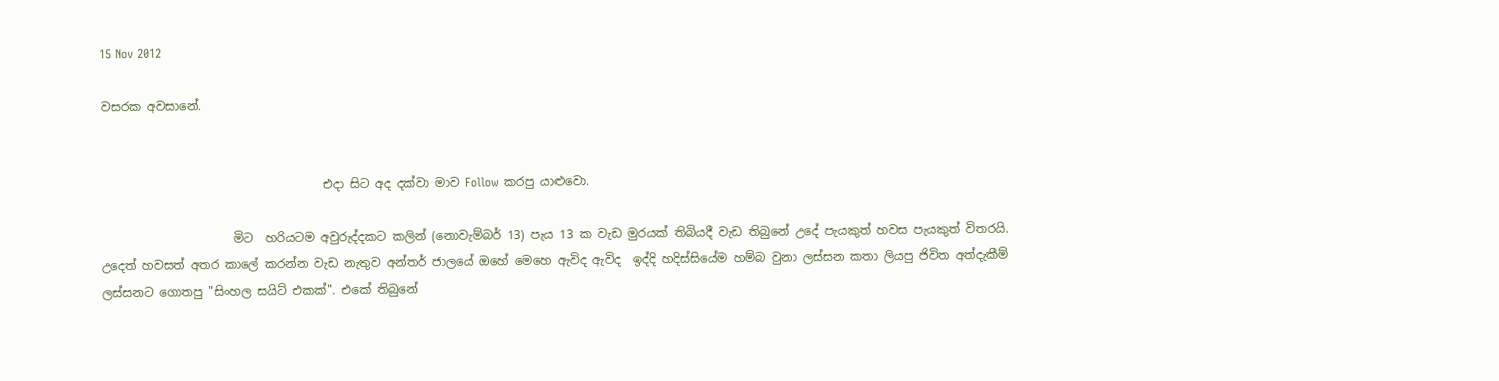15 Nov 2012

වසරක අවසානේ.


                                     එදා සිට අද දක්වා මාව Follow කරපු යාළුවො.

                      මිට  හරියටම අවුරුද්දකට කලින් (නොවැම්බර් 13) පැය 13 ක වැඩ මුරයක් තිබියදී වැඩ තිබුනේ උදේ පැයකුත් හවස පැයකුත් විතරයි. උදෙත් හවසත් අතර කාලේ කරන්න වැඩ නැතුව අන්තර් ජාලයේ ඔහේ මෙහෙ ඇවිද ඇවිද  ඉද්දි හදිස්සියේම හම්බ වුනා ලස්සන කතා ලියපු ජිවිත අත්දැකීම් ලස්සනට ගොතපු "සිංහල සයිට් එකක්". එකේ තිබුනේ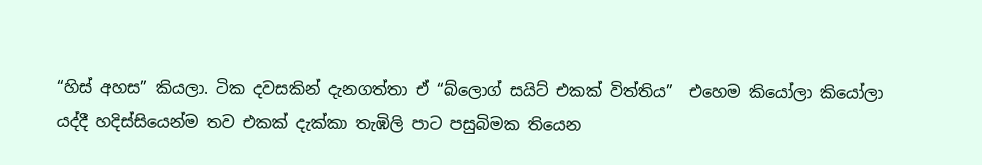“හිස් අහස” කියලා. ටික දවසකින් දැනගත්තා ඒ “බ්ලොග් සයිට් එකක් විත්තිය”  එහෙම කියෝලා කියෝලා යද්දී හදිස්සියෙන්ම තව එකක් දැක්කා තැඹිලි පාට පසුබිමක තියෙන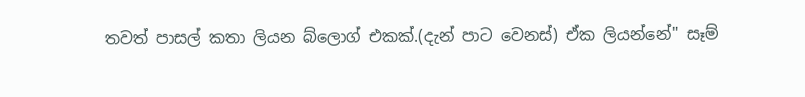තවත් පාසල් කතා ලියන බ්ලොග් එකක්.(දැන් පාට වෙනස්) ඒක ලියන්නේ" සෑම්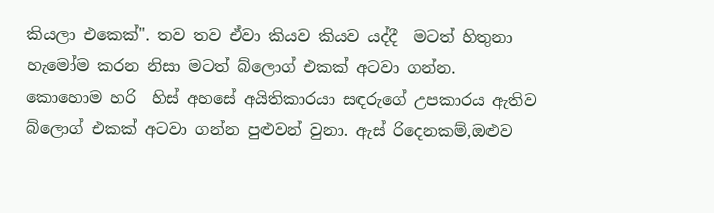කියලා එකෙක්". තව තව ඒවා කියව කියව යද්දී  මටත් හිතුනා හැමෝම කරන නිසා මටත් බ්ලොග් එකක් අටවා ගන්න. කොහොම හරි  හිස් අහසේ අයිතිකාරයා සඳරුගේ උපකාරය ඇතිව බ්ලොග් එකක් අටවා ගන්න පුළුවන් වුනා. ඇස් රිදෙනකම්,ඔළුව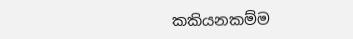කකියනකම්ම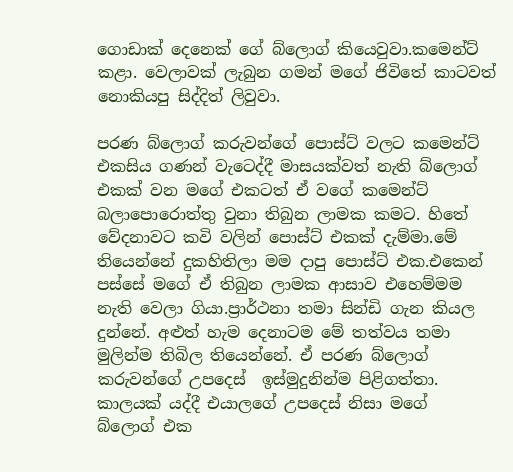ගොඩාක් දෙනෙක් ගේ බ්ලොග් කියෙවුවා.කමෙන්ට් කළා. වෙලාවක් ලැබුන ගමන් මගේ ජිවිතේ කාටවත් නොකියපු සිද්දිත් ලිවුවා.

පරණ බ්ලොග් කරුවන්ගේ පොස්ට් වලට කමෙන්ට් එකසිය ගණන් වැටෙද්දී මාසයක්වත් නැති බ්ලොග් එකක් වන මගේ එකටත් ඒ වගේ කමෙන්ට් බලාපොරොත්තු වුනා තිබුන ලාමක කමට. හිතේ වේදනාවට කවි වලින් පොස්ට් එකක් දැම්මා.මේ තියෙන්නේ දුකහිතිලා මම දාපු පොස්ට් එක.එකෙන් පස්සේ මගේ ඒ තිබුන ලාමක ආසාව එහෙම්මම නැති වෙලා ගියා.ප්‍රාර්ථනා තමා සින්ඩි ගැන කියල දුන්නේ. අළුත් හැම දෙනාටම මේ තත්වය තමා මුලින්ම තිබිල තියෙන්නේ. ඒ පරණ බ්ලොග් කරුවන්ගේ උපදෙස්  ඉස්මුදුනින්ම පිළිගත්තා. කාලයක් යද්දී එයාලගේ උපදෙස් නිසා මගේ  බ්ලොග් එක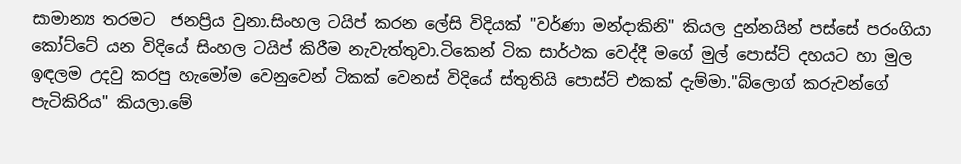සාමාන්‍ය තරමට  ජනප්‍රිය වුනා.සිංහල ටයිප් කරන ලේසි විදියක් "වර්ණා මන්දාකිනි" කියල දුන්නයින් පස්සේ පරංගියා කෝට්ටේ යන විදියේ සිංහල ටයිප් කිරීම නැවැත්තුවා.ටිකෙන් ටික සාර්ථක වෙද්දී මගේ මුල් පොස්ට් දහයට හා මුල ඉඳලම උදවු කරපු හැමෝම වෙනුවෙන් ටිකක් වෙනස් විදියේ ස්තුතියි පොස්ට් එකක් දැම්මා."බ්ලොග් කරුවන්ගේ පැටිකිරිය" කියලා.මේ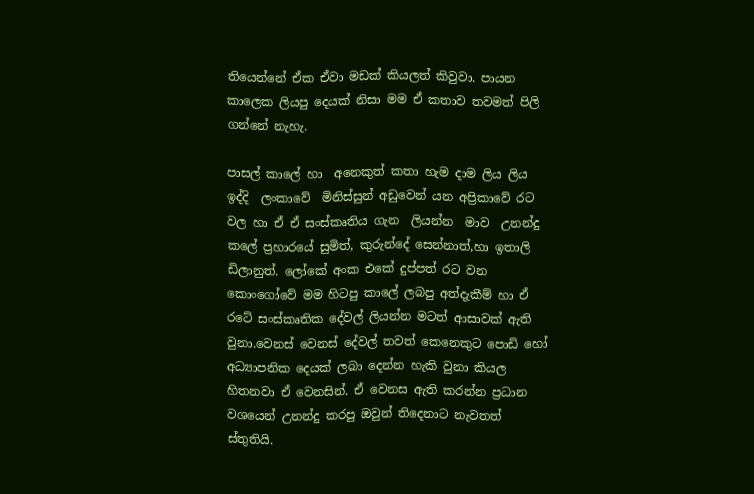තියෙන්නේ ඒක ඒවා මඩක් කියලත් කිවුවා. පායන කාලෙක ලියපු දෙයක් නිසා මම ඒ කතාව තවමත් පිලි ගන්නේ නැහැ.

පාසල් කාලේ හා  අනෙකුත් කතා හැම දාම ලිය ලිය ඉද්දි  ලංකාවේ  මිනිස්සුන් අඩුවෙන් යන අප්‍රිකාවේ රට වල හා ඒ ඒ සංස්කෘතිය ගැන  ලියන්න  මාව  උනන්දු කලේ ප්‍රහාරයේ සුමිත්, කුරුන්දේ සෙන්නාත්,හා ඉතාලි ඩිලානුත්. ලෝකේ අංක එකේ දුප්පත් රට වන කොංගෝවේ මම හිටපු කාලේ ලබපු අත්දැකීම් හා ඒ රටේ සංස්කෘතික දේවල් ලියන්න මටත් ආසාවක් ඇති වුනා.වෙනස් වෙනස් දේවල් තවත් කෙනෙකුට පොඩි හෝ අධ්‍යාපනික දෙයක් ලබා දෙන්න හැකි වුනා කියල හිතනවා ඒ වෙනසින්. ඒ වෙනස ඇති කරන්න ප්‍රධාන වශයෙන් උනන්දු කරපු ඔවුන් තිදෙනාට නැවතත් ස්තුතියි.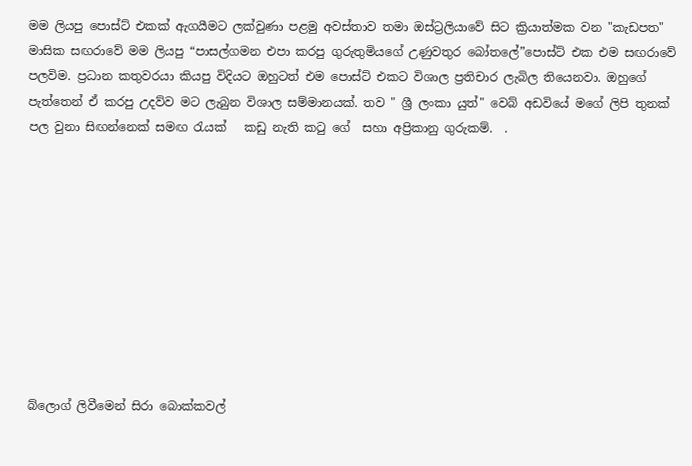මම ලියපු පොස්ට් එකක් ඇගයීමට ලක්වුණා පළමු අවස්තාව තමා ඔස්ට්‍රලියාවේ සිට ක්‍රියාත්මක වන "කැඩපත" මාසික සඟරාවේ මම ලියපු “පාසල්ගමන එපා කරපු ගුරුතුමියගේ උණුවතුර බෝතලේ”පොස්ට් එක එම සඟරාවේ පලවිම. ප්‍රධාන කතුවරයා කියපු විදියට ඔහුටත් එම පොස්ට් එකට විශාල ප්‍රතිචාර ලැබිල තියෙනවා. ඔහුගේ පැත්තෙන් ඒ කරපු උදව්ව මට ලැබුන විශාල සම්මානයක්. තව " ශ්‍රී ලංකා යුත්" වෙබ් අඩවියේ මගේ ලිපි තුනක් පල වුනා සිඟන්නෙක් සමඟ රැයක්   කඩු නැති කටු ගේ  සහා අප්‍රිකානු ගුරුකම්.  .










බ්ලොග් ලිවීමෙන් සිරා බොක්කවල්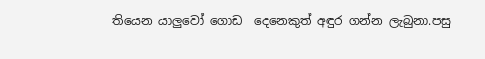තියෙන යාලුවෝ ගොඩ  දෙනෙකුත් අඳුර ගන්න ලැබුනා.පසු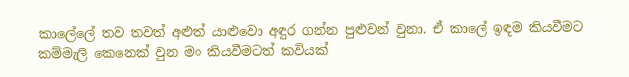කාලේලේ තව තවත් අළුත් යාළුවො අඳුර ගන්න පුළුවන් වුනා. ඒ කාලේ ඉඳම කියවීමට කම්මැලි කෙනෙක් වුන මං කියවීමටත් කවියක්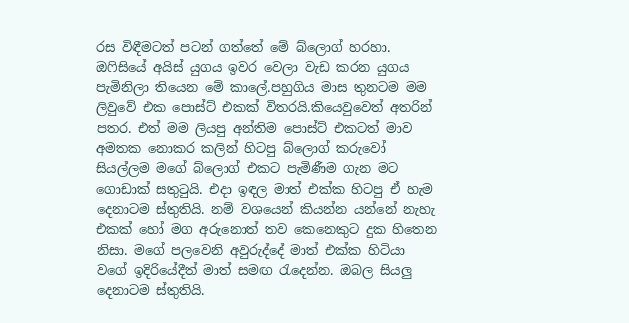රස විඳීමටත් පටන් ගත්තේ මේ බ්ලොග් හරහා. ඔෆිසියේ අයිස් යුගය ඉවර වෙලා වැඩ කරන යුගය පැමිනිලා තියෙන මේ කාලේ.පහුගිය මාස තුනටම මම ලිවුවේ එක පොස්ට් එකක් විතරයි.කියෙවුවෙත් අතරින් පතර. එත් මම ලියපු අන්තිම පොස්ට් එකටත් මාව අමතක නොකර කලින් හිටපු බ්ලොග් කරුවෝ සියල්ලම මගේ බ්ලොග් එකට පැමිණීම ගැන මට ගොඩාක් සතුටුයි. එදා ඉඳල මාත් එක්ක හිටපු ඒ හැම දෙනාටම ස්තුතියි. නම් වශයෙන් කියන්න යන්නේ නැහැ එකක් හෝ මග අරුනොත් තව කෙනෙකුට දුක හිතෙන නිසා. මගේ පලවෙනි අවුරුද්දේ මාත් එක්ක හිටියා වගේ ඉදිරියේදීත් මාත් සමඟ රැදෙන්න. ඔබල සියලු දෙනාටම ස්තුතියි.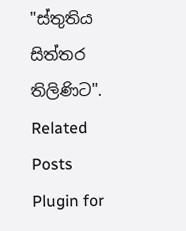"ස්තුතිය සිත්තර තිලිණිට".
Related Posts Plugin for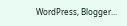WordPress, Blogger...